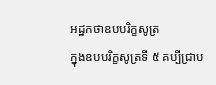អដ្ឋកថាឧបបរិក្ខសូត្រ
ក្នុងឧបបរិក្ខសូត្រទី ៥ គប្បីជ្រាប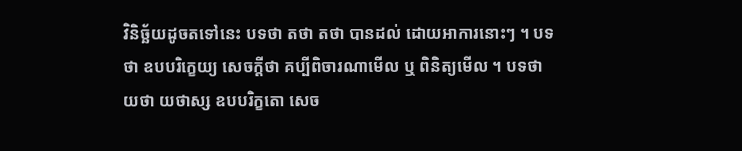វិនិច្ឆ័យដូចតទៅនេះ បទថា តថា តថា បានដល់ ដោយអាការនោះៗ ។ បទថា ឧបបរិក្ខេយ្យ សេចក្តីថា គប្បីពិចារណាមើល ឬ ពិនិត្យមើល ។ បទថា យថា យថាស្ស ឧបបរិក្ខតោ សេច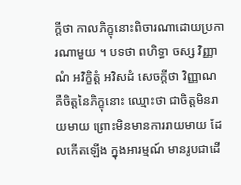ក្តីថា កាលភិក្ខុនោះពិចារណាដោយប្រការណាមួយ ។ បទថា ពហិទ្ធា ចស្ស វិញ្ញាណំ អវិក្ខិត្តំ អវិសដំ សេចក្តីថា វិញ្ញាណ គឺចិត្តនៃភិក្ខុនោះ ឈ្មោះថា ជាចិត្តមិនរាយមាយ ព្រោះមិនមានការរាយមាយ ដែលកើតឡើង ក្នុងអារម្មណ៍ មានរូបជាដើ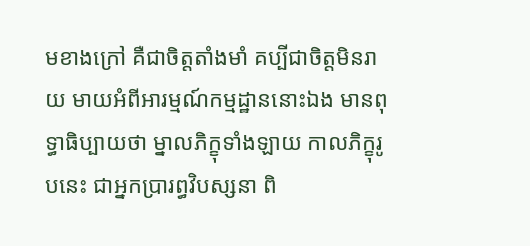មខាងក្រៅ គឺជាចិត្តតាំងមាំ គប្បីជាចិត្តមិនរាយ មាយអំពីអារម្មណ៍កម្មដ្ឋាននោះឯង មានពុទ្ធាធិប្បាយថា ម្នាលភិក្ខុទាំងឡាយ កាលភិក្ខុរូបនេះ ជាអ្នកប្រារព្ធវិបស្សនា ពិ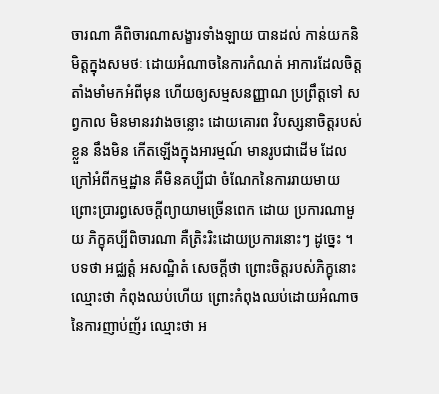ចារណា គឺពិចារណាសង្ខារទាំងឡាយ បានដល់ កាន់យកនិមិត្តក្នុងសមថៈ ដោយអំណាចនៃការកំណត់ អាការដែលចិត្តតាំងមាំមកអំពីមុន ហើយឲ្យសម្មសនញ្ញាណ ប្រព្រឹត្តទៅ សព្វកាល មិនមានរវាងចន្លោះ ដោយគោរព វិបស្សនាចិត្តរបស់ខ្លួន នឹងមិន កើតឡើងក្នុងអារម្មណ៍ មានរូបជាដើម ដែលក្រៅអំពីកម្មដ្ឋាន គឺមិនគប្បីជា ចំណែកនៃការរាយមាយ ព្រោះប្រារព្ធសេចក្តីព្យាយាមច្រើនពេក ដោយ ប្រការណាមួយ ភិក្ខុគប្បីពិចារណា គឺត្រិះរិះដោយប្រការនោះៗ ដូច្នេះ ។ បទថា អជ្ឈត្តំ អសណ្ឋិតំ សេចក្តីថា ព្រោះចិត្តរបស់ភិក្ខុនោះ ឈ្មោះថា កំពុងឈប់ហើយ ព្រោះកំពុងឈប់ដោយអំណាចនៃការញាប់ញ័រ ឈ្មោះថា អ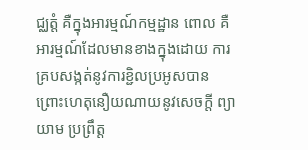ជ្ឈត្តំ គឺក្នុងអារម្មណ៍កម្មដ្ឋាន ពោល គឺអារម្មណ៍ដែលមានខាងក្នុងដោយ ការគ្របសង្កត់នូវការខ្ជិលប្រអូសបាន ព្រោះហេតុនឿយណាយនូវសេចក្តី ព្យាយាម ប្រព្រឹត្ត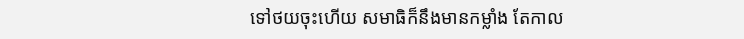ទៅថយចុះហើយ សមាធិក៏នឹងមានកម្លាំង តែកាល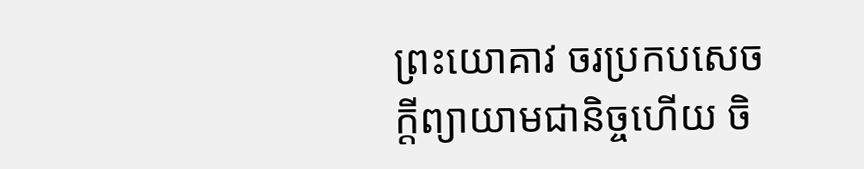ព្រះយោគាវ ចរប្រកបសេចក្តីព្យាយាមជានិច្ចហើយ ចិ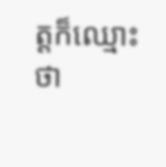ត្តក៏ឈ្មោះថា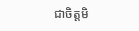ជាចិត្តមិ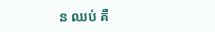ន ឈប់ គឺ